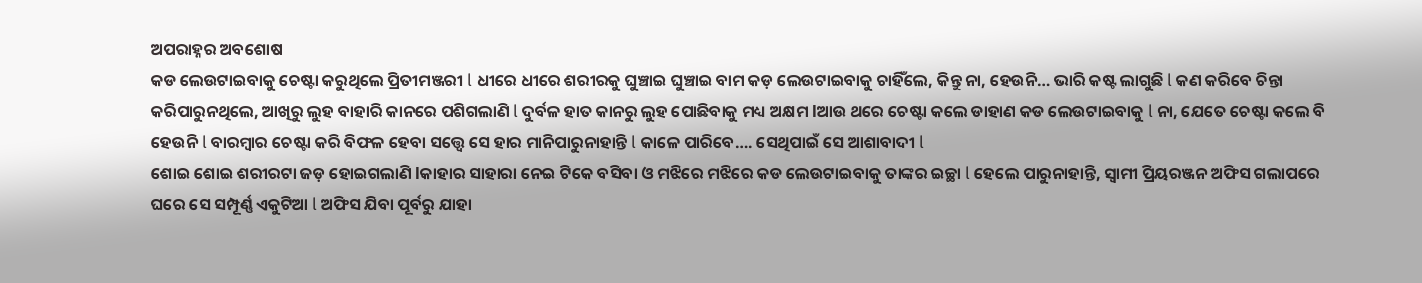ଅପରାହ୍ନର ଅବଶୋଷ
କଡ ଲେଉଟାଇବାକୁ ଚେଷ୍ଟା କରୁଥିଲେ ପ୍ରିତୀମଞ୍ଜରୀ l ଧୀରେ ଧୀରେ ଶରୀରକୁ ଘୁଞ୍ଚାଇ ଘୁଞ୍ଚାଇ ବାମ କଡ଼ ଲେଉଟାଇବାକୁ ଚାହିଁଲେ, କିନ୍ତୁ ନା, ହେଉନି… ଭାରି କଷ୍ଟ ଲାଗୁଛି l କଣ କରିବେ ଚିନ୍ତା କରିପାରୁନଥିଲେ, ଆଖିରୁ ଲୁହ ବାହାରି କାନରେ ପଶିଗଲାଣି l ଦୁର୍ବଳ ହାତ କାନରୁ ଲୁହ ପୋଛିବାକୁ ମଧ୍ୟ ଅକ୍ଷମ lଆଉ ଥରେ ଚେଷ୍ଟା କଲେ ଡାହାଣ କଡ ଲେଉଟାଇବାକୁ l ନା, ଯେତେ ଚେଷ୍ଟା କଲେ ବି ହେଉନି l ବାରମ୍ବାର ଚେଷ୍ଟା କରି ବିଫଳ ହେବା ସତ୍ତ୍ୱେ ସେ ହାର ମାନିପାରୁନାହାନ୍ତି l କାଳେ ପାରିବେ…. ସେଥିପାଇଁ ସେ ଆଶାବାଦୀ l
ଶୋଇ ଶୋଇ ଶରୀରଟା ଜଡ଼ ହୋଇଗଲାଣି lକାହାର ସାହାରା ନେଇ ଟିକେ ବସିବା ଓ ମଝିରେ ମଝିରେ କଡ ଲେଉଟାଇବାକୁ ତାଙ୍କର ଇଚ୍ଛା l ହେଲେ ପାରୁନାହାନ୍ତି, ସ୍ୱାମୀ ପ୍ରିୟରଞ୍ଜନ ଅଫିସ ଗଲାପରେ ଘରେ ସେ ସମ୍ପୂର୍ଣ୍ଣ ଏକୁଟିଆ l ଅଫିସ ଯିବା ପୂର୍ବରୁ ଯାହା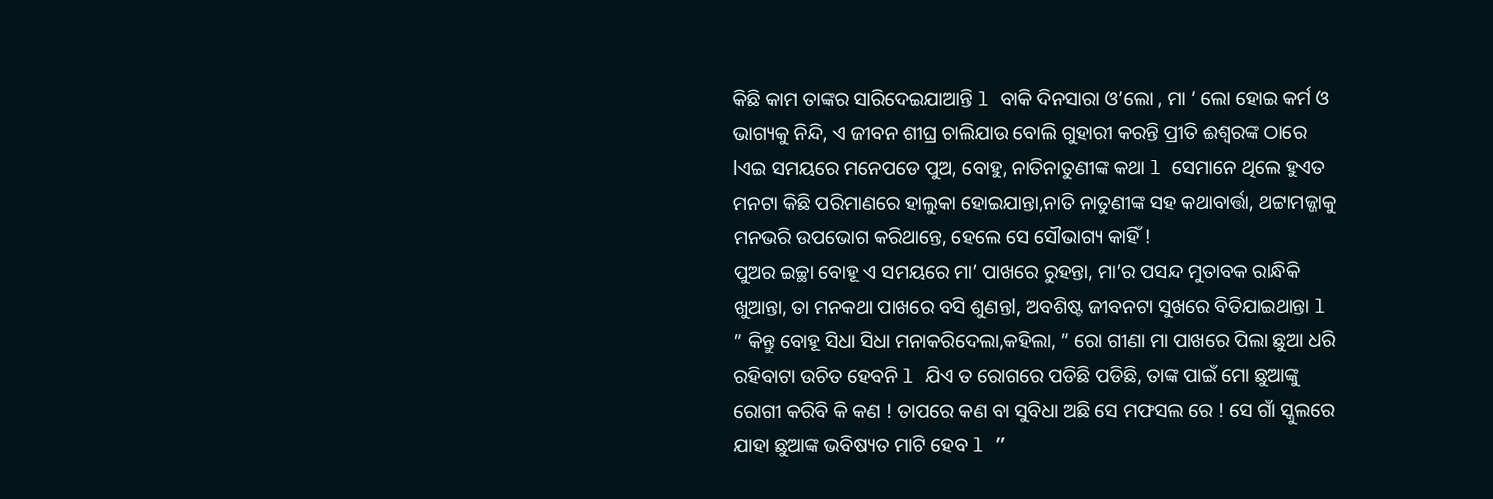କିଛି କାମ ତାଙ୍କର ସାରିଦେଇଯାଆନ୍ତି l ବାକି ଦିନସାରା ଓ’ଲୋ , ମା ‘ ଲୋ ହୋଇ କର୍ମ ଓ ଭାଗ୍ୟକୁ ନିନ୍ଦି, ଏ ଜୀବନ ଶୀଘ୍ର ଚାଲିଯାଉ ବୋଲି ଗୁହାରୀ କରନ୍ତି ପ୍ରୀତି ଈଶ୍ୱରଙ୍କ ଠାରେ lଏଇ ସମୟରେ ମନେପଡେ ପୁଅ, ବୋହୁ, ନାତିନାତୁଣୀଙ୍କ କଥା l ସେମାନେ ଥିଲେ ହୁଏତ ମନଟା କିଛି ପରିମାଣରେ ହାଲୁକା ହୋଇଯାନ୍ତା,ନାତି ନାତୁଣୀଙ୍କ ସହ କଥାବାର୍ତ୍ତା, ଥଟ୍ଟାମଜ୍ଜାକୁ ମନଭରି ଉପଭୋଗ କରିଥାନ୍ତେ, ହେଲେ ସେ ସୌଭାଗ୍ୟ କାହିଁ !
ପୁଅର ଇଚ୍ଛା ବୋହୂ ଏ ସମୟରେ ମା’ ପାଖରେ ରୁହନ୍ତା, ମା’ର ପସନ୍ଦ ମୁତାବକ ରାନ୍ଧିକି ଖୁଆନ୍ତା, ତା ମନକଥା ପାଖରେ ବସି ଶୁଣନ୍ତl, ଅବଶିଷ୍ଟ ଜୀବନଟା ସୁଖରେ ବିତିଯାଇଥାନ୍ତା l ” କିନ୍ତୁ ବୋହୂ ସିଧା ସିଧା ମନାକରିଦେଲା,କହିଲା, ” ରୋ ଗୀଣା ମା ପାଖରେ ପିଲା ଛୁଆ ଧରି ରହିବାଟା ଉଚିତ ହେବନି l ଯିଏ ତ ରୋଗରେ ପଡିଛି ପଡିଛି, ତାଙ୍କ ପାଇଁ ମୋ ଛୁଆଙ୍କୁ ରୋଗୀ କରିବି କି କଣ ! ତାପରେ କଣ ବା ସୁବିଧା ଅଛି ସେ ମଫସଲ ରେ ! ସେ ଗାଁ ସ୍କୁଲରେ ଯାହା ଛୁଆଙ୍କ ଭବିଷ୍ୟତ ମାଟି ହେବ l ”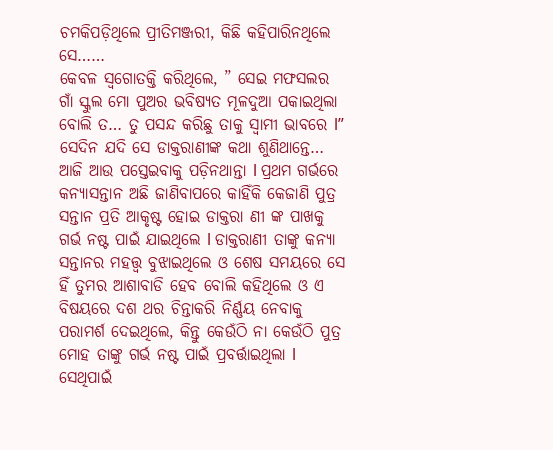ଚମକିପଡ଼ିଥିଲେ ପ୍ରୀତିମଞ୍ଜରୀ, କିଛି କହିପାରିନଥିଲେ ସେ……
କେବଳ ସ୍ଵଗୋତକ୍ତି କରିଥିଲେ, ” ସେଇ ମଫସଲର ଗାଁ ସ୍କୁଲ ମୋ ପୁଅର ଭବିଷ୍ୟତ ମୂଳଦୁଆ ପକାଇଥିଲା ବୋଲି ତ… ତୁ ପସନ୍ଦ କରିଛୁ ତାକୁ ସ୍ୱାମୀ ଭାବରେ l”
ସେଦିନ ଯଦି ସେ ଡାକ୍ତରାଣୀଙ୍କ କଥା ଶୁଣିଥାନ୍ତେ… ଆଜି ଆଉ ପସ୍ତେଇବାକୁ ପଡ଼ିନଥାନ୍ତା l ପ୍ରଥମ ଗର୍ଭରେ କନ୍ୟାସନ୍ତାନ ଅଛି ଜାଣିବାପରେ କାହିଁକି କେଜାଣି ପୁତ୍ର ସନ୍ତାନ ପ୍ରତି ଆକୃଷ୍ଟ ହୋଇ ଡାକ୍ତରା ଣୀ ଙ୍କ ପାଖକୁ ଗର୍ଭ ନଷ୍ଟ ପାଇଁ ଯାଇଥିଲେ l ଡାକ୍ତରାଣୀ ତାଙ୍କୁ କନ୍ୟା ସନ୍ତାନର ମହତ୍ତ୍ୱ ବୁଝାଇଥିଲେ ଓ ଶେଷ ସମୟରେ ସେ ହିଁ ତୁମର ଆଶାବାଡି ହେବ ବୋଲି କହିଥିଲେ ଓ ଏ ବିଷୟରେ ଦଶ ଥର ଚିନ୍ତାକରି ନିର୍ଣ୍ଣୟ ନେବାକୁ ପରାମର୍ଶ ଦେଇଥିଲେ, କିନ୍ତୁ କେଉଁଠି ନା କେଉଁଠି ପୁତ୍ର ମୋହ ତାଙ୍କୁ ଗର୍ଭ ନଷ୍ଟ ପାଇଁ ପ୍ରବର୍ତ୍ତାଇଥିଲା l ସେଥିପାଇଁ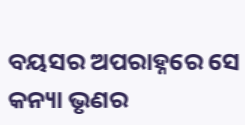ବୟସର ଅପରାହ୍ନରେ ସେ କନ୍ୟା ଭୃଣର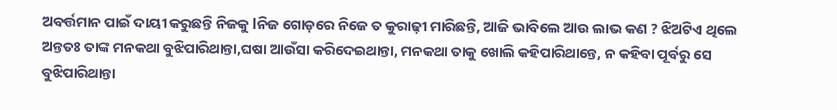ଅବର୍ତ୍ତମାନ ପାଇଁ ଦାୟୀ କରୁଛନ୍ତି ନିଜକୁ lନିଜ ଗୋଡ଼ରେ ନିଜେ ତ କୁରାଢ଼ୀ ମାରିଛନ୍ତି, ଆଜି ଭାବିଲେ ଆଉ ଲାଭ କଣ ? ଝିଅଟିଏ ଥିଲେ ଅନ୍ତତଃ ତାଙ୍କ ମନକଥା ବୁଝିପାରିଥାନ୍ତା,ଘଷା ଆଉଁସା କରିଦେଇଥାନ୍ତା, ମନକଥା ତାକୁ ଖୋଲି କହିପାରିଥାନ୍ତେ, ନ କହିବା ପୂର୍ବରୁ ସେ ବୁଝିପାରିଥାନ୍ତା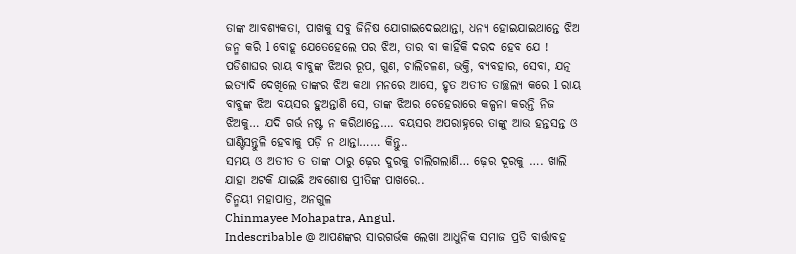ତାଙ୍କ ଆବଶ୍ୟକତା, ପାଖକୁ ସବୁ ଜିନିଷ ଯୋଗାଇଦେଇଥାନ୍ତା, ଧନ୍ୟ ହୋଇଯାଇଥାନ୍ତେ ଝିଅ ଜନ୍ମ କରି l ବୋହୂ ଯେତେହେଲେ ପର ଝିଅ, ତାର ବା କାହିଁକି ଦରଦ ହେବ ଯେ ! ପଡିଶାଘର ରାୟ ବାବୁଙ୍କ ଝିଅର ରୂପ, ଗୁଣ, ଚାଲିଚଳଣ, ଭକ୍ତି, ବ୍ୟବହାର, ସେବା, ଯତ୍ନ ଇତ୍ୟାଦି ଦେଖିଲେ ତାଙ୍କର ଝିଅ କଥା ମନରେ ଆସେ, ହୃତ ଅତୀତ ତାଚ୍ଛଲ୍ୟ କରେ l ରାୟ ବାବୁଙ୍କ ଝିଅ ବୟସର ହୁଅନ୍ତାଣି ସେ, ତାଙ୍କ ଝିଅର ଚେହେରାରେ କଳ୍ପନା କରନ୍ତି ନିଜ ଝିଅକୁ… ଯଦି ଗର୍ଭ ନଷ୍ଟ ନ କରିଥାନ୍ତେ…. ବୟସର ଅପରାହ୍ନରେ ତାଙ୍କୁ ଆଉ ହନ୍ତସନ୍ତ ଓ ଘାଣ୍ଟିସନ୍ତୁଳି ହେବାକୁ ପଡ଼ି ନ ଥାନ୍ତା…… କିନ୍ତୁ..
ସମୟ ଓ ଅତୀତ ତ ତାଙ୍କ ଠାରୁ ଢ଼େର ଦୁରକୁ ଚାଲିଗଲାଣି… ଢ଼େର ଦୂରକୁ …. ଖାଲି ଯାହା ଅଟକି ଯାଇଛି ଅବଶୋଷ ପ୍ରୀତିଙ୍କ ପାଖରେ..
ଚିନ୍ମୟୀ ମହାପାତ୍ର, ଅନଗୁଳ
Chinmayee Mohapatra, Angul.
Indescribable @ ଆପଣଙ୍କର ସାରଗର୍ଭକ ଲେଖା ଆଧୁନିକ ସମାଜ ପ୍ରତି ବାର୍ତ୍ତାବହ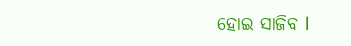ହୋଇ ସାଜିବ l